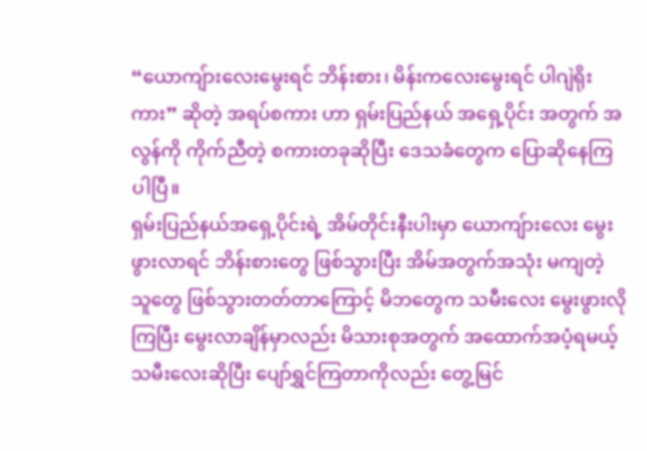“ယောကျ်ားလေးမွေးရင် ဘိန်းစား၊ မိန်းကလေးမွေးရင် ပါဂျဲရိုး ကား” ဆိုတဲ့ အရပ်စကား ဟာ ရှမ်းပြည်နယ် အရှေ့ပိုင်း အတွက် အလွန်ကို ကိုက်ညီတဲ့ စကားတခုဆိုပြီး ဒေသခံတွေက ပြောဆိုနေကြပါပြီ။
ရှမ်းပြည်နယ်အရှေ့ပိုင်းရဲ့ အိမ်တိုင်းနီးပါးမှာ ယောကျ်ားလေး မွေးဖွားလာရင် ဘိန်းစားတွေ ဖြစ်သွားပြီး အိမ်အတွက်အသုံး မကျတဲ့ သူတွေ ဖြစ်သွားတတ်တာကြောင့် မိဘတွေက သမီးလေး မွေးဖွားလိုကြပြီး မွေးလာချိန်မှာလည်း မိသားစုအတွက် အထောက်အပံ့ရမယ့် သမီးလေးဆိုပြီး ပျော်ရွှင်ကြတာကိုလည်း တွေ့မြင်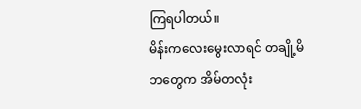ကြရပါတယ်။
မိန်းကလေးမွေးလာရင် တချို့မိဘတွေက အိမ်တလုံး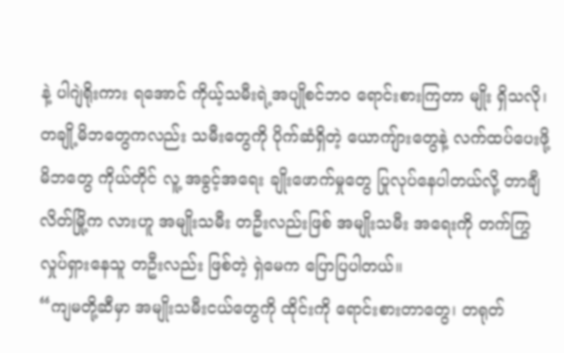နဲ့ ပါဂျဲရိုးကား ရအောင် ကိုယ့်သမီးရဲ့အပျိုစင်ဘဝ ရောင်းစားကြတာ မျိုး ရှိသလို၊ တချို့မိဘတွေကလည်း သမီးတွေကို ပိုက်ဆံရှိတဲ့ ယောကျ်ားတွေနဲ့ လက်ထပ်ပေးဖို့ မိဘတွေ ကိုယ်တိုင် လူ့ အခွင့်အရေး ချိုးဖောက်မှုတွေ ပြုလုပ်နေပါတယ်လို့ တာချီလိတ်မြို့က လားဟူ အမျိုးသမီး တဦးလည်းဖြစ် အမျိုးသမီး အရေးကို တက်ကြွ လှုပ်ရှားနေသူ တဦးလည်း ဖြစ်တဲ့ ရှဲမေက ပြောပြပါတယ်။
“ကျမတို့ဆီမှာ အမျိုးသမီးငယ်တွေကို ထိုင်းကို ရောင်းစားတာတွေ၊ တရုတ်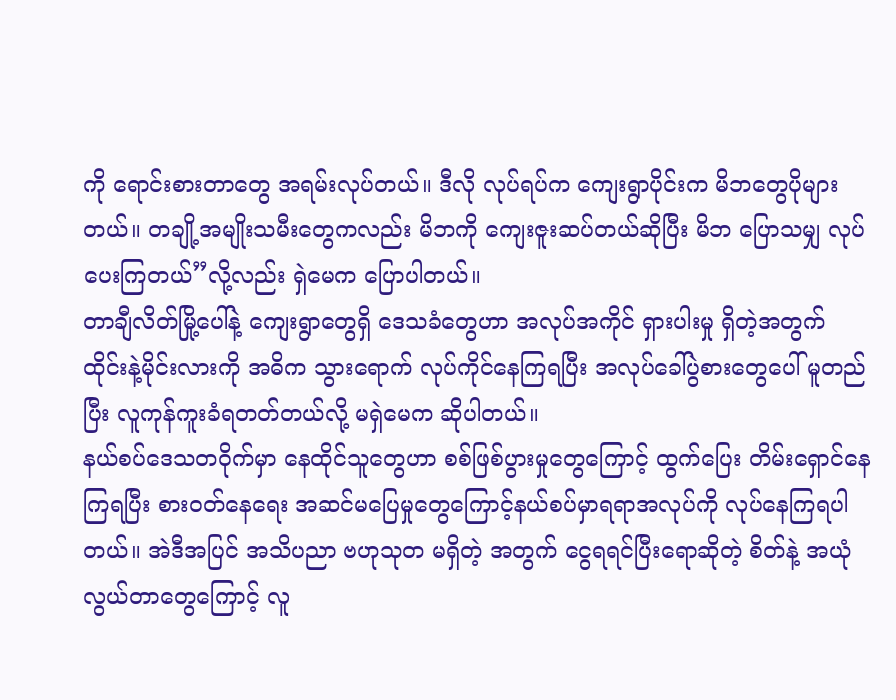ကို ရောင်းစားတာတွေ အရမ်းလုပ်တယ်။ ဒီလို လုပ်ရပ်က ကျေးရွာပိုင်းက မိဘတွေပိုများတယ်။ တချို့အမျိုးသမီးတွေကလည်း မိဘကို ကျေးဇူးဆပ်တယ်ဆိုပြီး မိဘ ပြောသမျှ လုပ်ပေးကြတယ်”လို့လည်း ရှဲမေက ပြောပါတယ်။
တာချီလိတ်မြို့ပေါ်နဲ့ ကျေးရွာတွေရှိ ဒေသခံတွေဟာ အလုပ်အကိုင် ရှားပါးမှု ရှိတဲ့အတွက် ထိုင်းနဲ့မိုင်းလားကို အဓိက သွားရောက် လုပ်ကိုင်နေကြရပြီး အလုပ်ခေါ်ပွဲစားတွေပေါ် မူတည်ပြီး လူကုန်ကူးခံရတတ်တယ်လို့ မရှဲမေက ဆိုပါတယ်။
နယ်စပ်ဒေသတဝိုက်မှာ နေထိုင်သူတွေဟာ စစ်ဖြစ်ပွားမှုတွေကြောင့် ထွက်ပြေး တိမ်းရှောင်နေကြရပြီး စားဝတ်နေရေး အဆင်မပြေမှုတွေကြောင့်နယ်စပ်မှာရရာအလုပ်ကို လုပ်နေကြရပါတယ်။ အဲဒီအပြင် အသိပညာ ဗဟုသုတ မရှိတဲ့ အတွက် ငွေရရင်ပြီးရောဆိုတဲ့ စိတ်နဲ့ အယုံလွယ်တာတွေကြောင့် လူ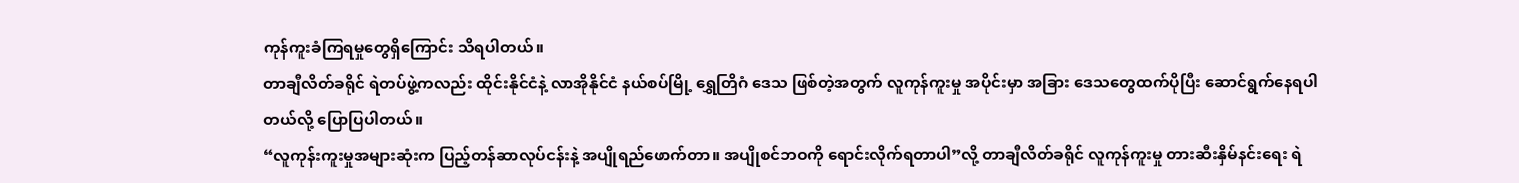ကုန်ကူးခံကြရမှုတွေရှိကြောင်း သိရပါတယ်။
တာချီလိတ်ခရိုင် ရဲတပ်ဖွဲ့ကလည်း ထိုင်းနိုင်ငံနဲ့ လာအိုနိုင်ငံ နယ်စပ်မြို့ ရွှေတြိဂံ ဒေသ ဖြစ်တဲ့အတွက် လူကုန်ကူးမှု အပိုင်းမှာ အခြား ဒေသတွေထက်ပိုပြီး ဆောင်ရွက်နေရပါတယ်လို့ ပြောပြပါတယ်။
“လူကုန်းကူးမှုအများဆုံးက ပြည့်တန်ဆာလုပ်ငန်းနဲ့ အပျိုရည်ဖောက်တာ။ အပျိုစင်ဘဝကို ရောင်းလိုက်ရတာပါ”လို့ တာချီလိတ်ခရိုင် လူကုန်ကူးမှု တားဆီးနှိမ်နင်းရေး ရဲ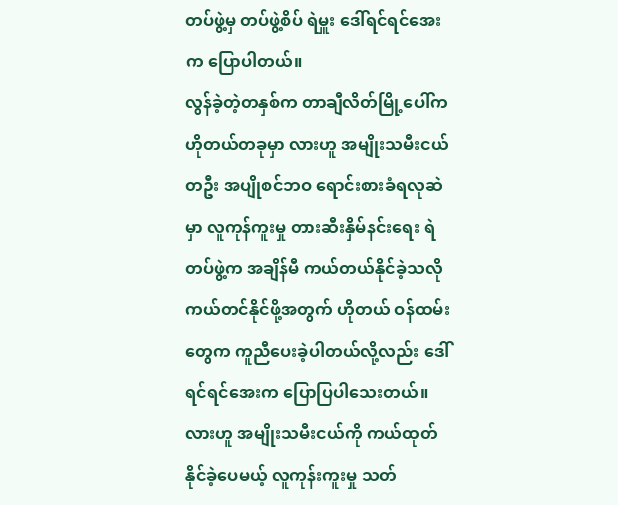တပ်ဖွဲ့မှ တပ်ဖွဲ့စိပ် ရဲမှူး ဒေါ်ရင်ရင်အေး က ပြောပါတယ်။
လွန်ခဲ့တဲ့တနှစ်က တာချီလိတ်မြို့ပေါ်က ဟိုတယ်တခုမှာ လားဟူ အမျိုးသမီးငယ်တဦး အပျိုစင်ဘဝ ရောင်းစားခံရလုဆဲ မှာ လူကုန်ကူးမှု တားဆီးနှိမ်နင်းရေး ရဲတပ်ဖွဲ့က အချိန်မီ ကယ်တယ်နိုင်ခဲ့သလို ကယ်တင်နိုင်ဖို့အတွက် ဟိုတယ် ဝန်ထမ်း တွေက ကူညီပေးခဲ့ပါတယ်လို့လည်း ဒေါ်ရင်ရင်အေးက ပြောပြပါသေးတယ်။
လားဟူ အမျိုးသမီးငယ်ကို ကယ်ထုတ်နိုင်ခဲ့ပေမယ့် လူကုန်းကူးမှု သတ်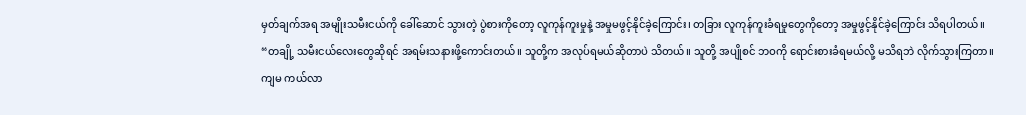မှတ်ချက်အရ အမျိုးသမီးငယ်ကို ခေါ်ဆောင် သွားတဲ့ ပွဲစားကိုတော့ လူကုန်ကူးမှုနဲ့ အမှုမဖွင့်နိုင်ခဲ့ကြောင်း၊ တခြား လူကုန်ကူးခံရမှုတွေကိုတော့ အမှုဖွင့်နိုင်ခဲ့ကြောင်း သိရပါတယ်။
“တချို့ သမီးငယ်လေးတွေဆိုရင် အရမ်းသနားဖို့ကောင်းတယ်။ သူတို့က အလုပ်ရမယ်ဆိုတာပဲ သိတယ်။ သူတို့ အပျိုစင် ဘဝကို ရောင်းစားခံရမယ်လို့ မသိရဘဲ လိုက်သွားကြတာ။ ကျမ ကယ်လာ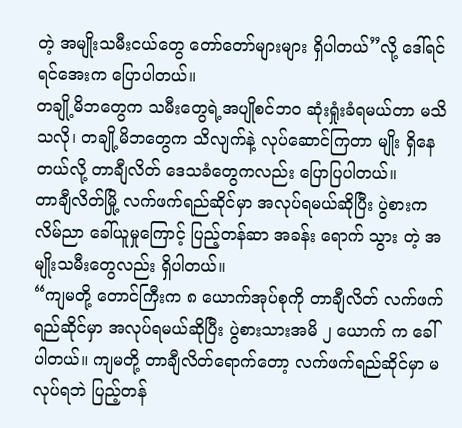တဲ့ အမျိုးသမီးငယ်တွေ တော်တော်များများ ရှိပါတယ်”လို့ ဒေါ်ရင်ရင်အေးက ပြောပါတယ်။
တချို့မိဘတွေက သမီးတွေရဲ့အပျိုစင်ဘဝ ဆုံးရှုံးခံရမယ်တာ မသိသလို၊ တချို့မိဘတွေက သိလျက်နဲ့ လုပ်ဆောင်ကြတာ မျိုး ရှိနေတယ်လို့ တာချီလိတ် ဒေသခံတွေကလည်း ပြောပြပါတယ်။
တာချီလိတ်မြို့ လက်ဖက်ရည်ဆိုင်မှာ အလုပ်ရမယ်ဆိုပြီး ပွဲစားက လိမ်ညာ ခေါ်ယူမှုကြောင့် ပြည့်တန်ဆာ အခန်း ရောက် သွား တဲ့ အမျိုးသမီးတွေလည်း ရှိပါတယ်။
“ကျမတို့ တောင်ကြီးက ၈ ယောက်အုပ်စုကို တာချီလိတ် လက်ဖက်ရည်ဆိုင်မှာ အလုပ်ရမယ်ဆိုပြီး ပွဲစားသားအမိ ၂ ယောက် က ခေါ်ပါတယ်။ ကျမတို့ တာချီလိတ်ရောက်တော့ လက်ဖက်ရည်ဆိုင်မှာ မလုပ်ရဘဲ ပြည့်တန်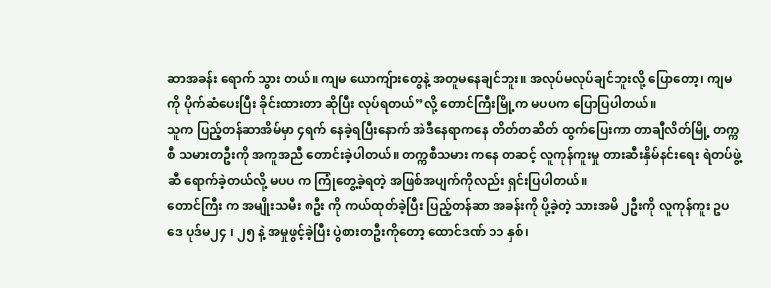ဆာအခန်း ရောက် သွား တယ်။ ကျမ ယောကျ်ားတွေနဲ့ အတူမနေချင်ဘူး။ အလုပ်မလုပ်ချင်ဘူးလို့ ပြောတော့၊ ကျမကို ပိုက်ဆံပေးပြီး ခိုင်းထားတာ ဆိုပြီး လုပ်ရတယ်”လို့ တောင်ကြီးမြို့က မပပက ပြောပြပါတယ်။
သူက ပြည့်တန်ဆာအိမ်မှာ ၄ရက် နေခဲ့ရပြီးနောက် အဲဒီနေရာကနေ တိတ်တဆိတ် ထွက်ပြေးကာ တာချီလိတ်မြို့ တက္ကစီ သမားတဦးကို အကူအညီ တောင်းခဲ့ပါတယ်။ တက္ကစီသမား ကနေ တဆင့် လူကုန်ကူးမှု တားဆီးနှိမ်နင်းရေး ရဲတပ်ဖွဲ့ဆီ ရောက်ခဲ့တယ်လို့ မပပ က ကြုံတွေ့ခဲ့ရတဲ့ အဖြစ်အပျက်ကိုလည်း ရှင်းပြပါတယ်။
တောင်ကြီး က အမျိုးသမီး ၈ဦး ကို ကယ်ထုတ်ခဲ့ပြီး ပြည့်တန်ဆာ အခန်းကို ပို့ခဲ့တဲ့ သားအမိ ၂ဦးကို လူကုန်ကူး ဥပဒေ ပုဒ်မ၂၄ ၊ ၂၅ နဲ့ အမှုဖွင့်ခဲ့ပြီး ပွဲစားတဦးကိုတော့ ထောင်ဒဏ် ၁၁ နှစ်၊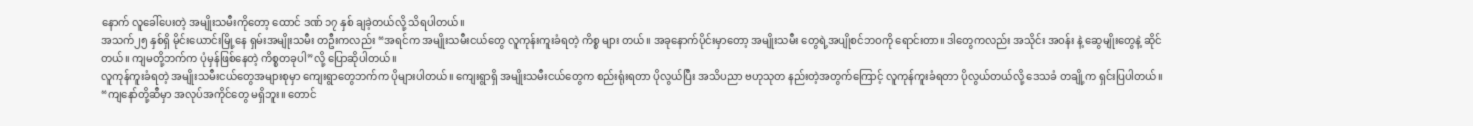နောက် လူခေါ်ပေးတဲ့ အမျိုးသမီးကိုတော့ ထောင် ဒဏ် ၁၇ နှစ် ချခဲ့တယ်လို့ သိရပါတယ်။
အသက်၂၅ နှစ်ရှိ မိုင်းယောင်းမြို့နေ ရှမ်းအမျိုးသမီး တဦးကလည်း “အရင်က အမျိုးသမီးငယ်တွေ လူကုန်းကူးခံရတဲ့ ကိစ္စ များ တယ်။ အခုနောက်ပိုင်းမှာတော့ အမျိုးသမီး တွေရဲ့အပျိုစင်ဘဝကို ရောင်းတာ။ ဒါတွေကလည်း အသိုင်း အဝန်း နဲ့ ဆွေမျိုးတွေနဲ့ ဆိုင်တယ်။ ကျမတို့ဘက်က ပုံမှန်ဖြစ်နေတဲ့ ကိစ္စတခုပါ”လို့ ပြောဆိုပါတယ်။
လူကုန်ကူးခံရတဲ့ အမျိုးသမီးငယ်တွေအများစုမှာ ကျေးရွာတွေဘက်က ပိုများပါတယ်။ ကျေးရွာရှိ အမျိုးသမီးငယ်တွေက စည်းရုံးရတာ ပိုလွယ်ပြီး အသိပညာ ဗဟုသုတ နည်းတဲ့အတွက်ကြောင့် လူကုန်ကူးခံရတာ ပိုလွယ်တယ်လို့ ဒေသခံ တချို့က ရှင်းပြပါတယ်။
“ကျနော်တို့ဆီမှာ အလုပ်အကိုင်တွေ မရှိဘူး။ တောင်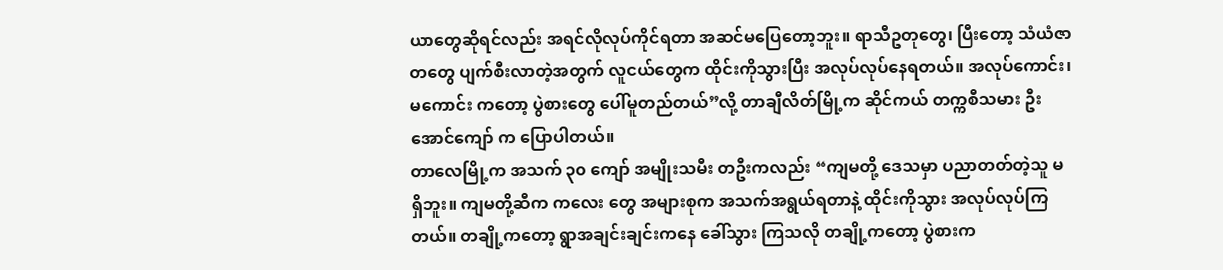ယာတွေဆိုရင်လည်း အရင်လိုလုပ်ကိုင်ရတာ အဆင်မပြေတော့ဘူး။ ရာသီဥတုတွေ၊ ပြီးတော့ သံယံဇာတတွေ ပျက်စီးလာတဲ့အတွက် လူငယ်တွေက ထိုင်းကိုသွားပြီး အလုပ်လုပ်နေရတယ်။ အလုပ်ကောင်း၊ မကောင်း ကတော့ ပွဲစားတွေ ပေါ်မူတည်တယ်”လို့ တာချီလိတ်မြို့က ဆိုင်ကယ် တက္ကစီသမား ဦးအောင်ကျော် က ပြောပါတယ်။
တာလေမြို့က အသက် ၃၀ ကျော် အမျိုးသမီး တဦးကလည်း “ကျမတို့ ဒေသမှာ ပညာတတ်တဲ့သူ မရှိဘူး။ ကျမတို့ဆီက ကလေး တွေ အများစုက အသက်အရွယ်ရတာနဲ့ ထိုင်းကိုသွား အလုပ်လုပ်ကြတယ်။ တချို့ကတော့ ရွာအချင်းချင်းကနေ ခေါ်သွား ကြသလို တချို့ကတော့ ပွဲစားက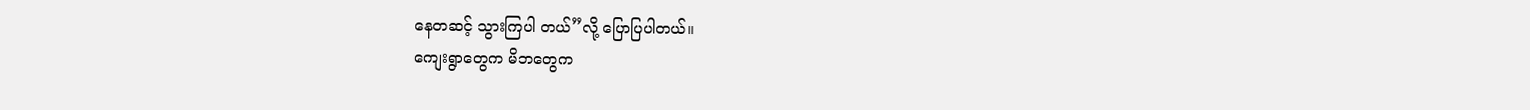နေတဆင့် သွားကြပါ တယ်”လို့ ပြောပြပါတယ်။
ကျေးရွာတွေက မိဘတွေက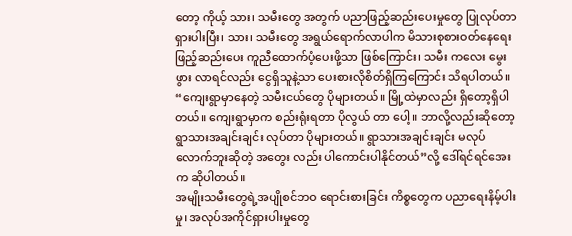တော့ ကိုယ့် သား၊ သမီးတွေ အတွက် ပညာဖြည့်ဆည်းပေးမှုတွေ ပြုလုပ်တာ ရှားပါးပြီး၊ သား၊ သမီးတွေ အရွယ်ရောက်လာပါက မိသားစုစားဝတ်နေရေး ဖြည့်ဆည်းပေး ကူညီထောက်ပံ့ပေးဖို့သာ ဖြစ်ကြောင်း၊ သမီး ကလေး မွေးဖွား လာရင်လည်း ငွေရှိသူနဲ့သာ ပေးစားလိုစိတ်ရှိကြကြောင်း သိရပါတယ်။
“ကျေးရွာမှာနေတဲ့ သမီးငယ်တွေ ပိုများတယ်။ မြို့ထဲမှာလည်း ရှိတော့ရှိပါတယ်။ ကျေးရွာမှာက စည်းရုံးရတာ ပိုလွယ် တာ ပေါ့။ ဘာလို့လည်းဆိုတော့ ရွာသားအချင်းချင်း လုပ်တာ ပိုများတယ်။ ရွာသားအချင်းချင်း မလုပ်လောက်ဘူးဆိုတဲ့ အတွေး လည်း ပါကောင်းပါနိုင်တယ်”လို့ ဒေါ်ရင်ရင်အေးက ဆိုပါတယ်။
အမျိုးသမီးတွေရဲ့အပျိုစင်ဘဝ ရောင်းစားခြင်း ကိစ္စတွေက ပညာရေးနိမ့်ပါးမှု၊ အလုပ်အကိုင်ရှားပါးမှုတွေ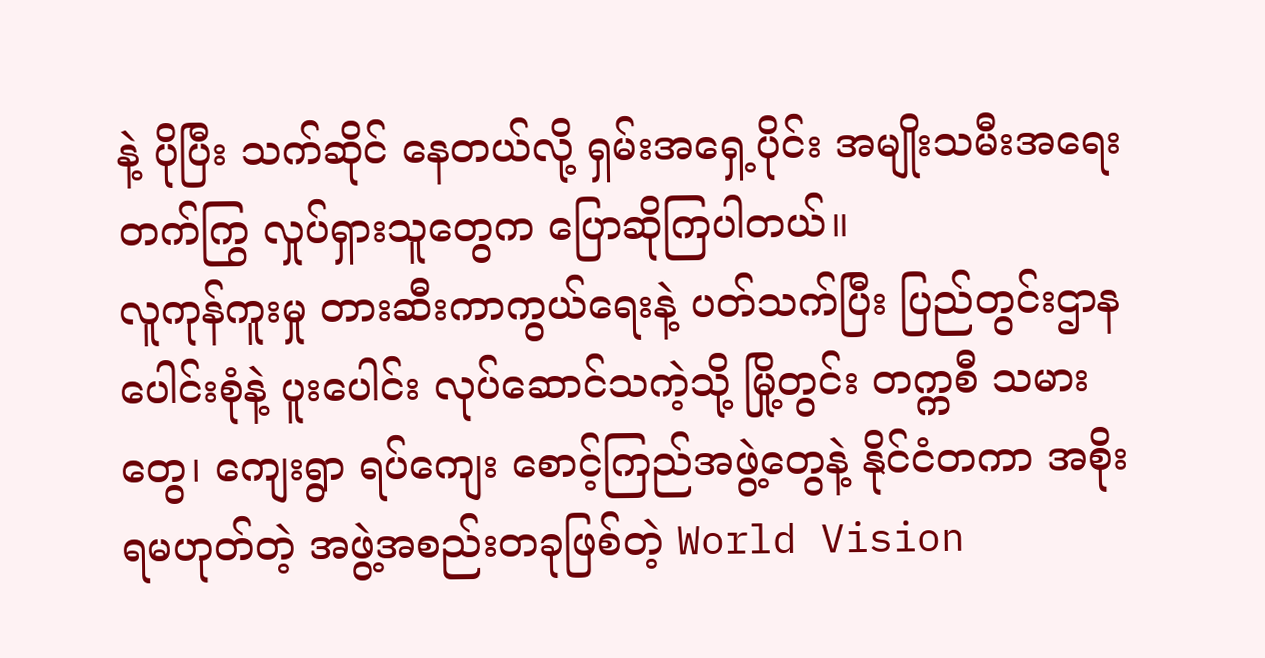နဲ့ ပိုပြီး သက်ဆိုင် နေတယ်လို့ ရှမ်းအရှေ့ပိုင်း အမျိုးသမီးအရေး တက်ကြွ လှုပ်ရှားသူတွေက ပြောဆိုကြပါတယ်။
လူကုန်ကူးမှု တားဆီးကာကွယ်ရေးနဲ့ ပတ်သက်ပြီး ပြည်တွင်းဌာန ပေါင်းစုံနဲ့ ပူးပေါင်း လုပ်ဆောင်သကဲ့သို့ မြို့တွင်း တက္ကစီ သမားတွေ၊ ကျေးရွာ ရပ်ကျေး စောင့်ကြည်အဖွဲ့တွေနဲ့ နိုင်ငံတကာ အစိုးရမဟုတ်တဲ့ အဖွဲ့အစည်းတခုဖြစ်တဲ့ World Vision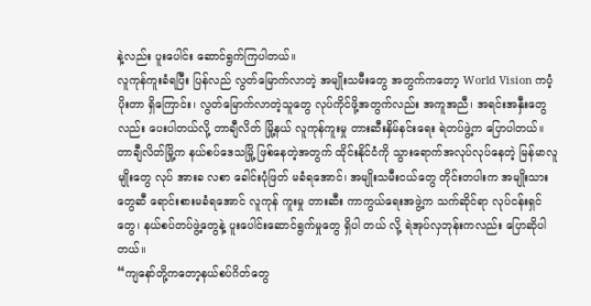နဲ့လည်း ပူးပေါင်း ဆောင်ရွက်ကြပါတယ်။
လူကုန်ကူးခံရပြီး ပြန်လည် လွတ်မြောက်လာတဲ့ အမျိုးသမီးတွေ အတွက်ကတော့ World Vision ကပံ့ပိုးတာ ရှိကြောင်း၊ လွတ်မြောက်လာတဲ့သူတွေ လုပ်ကိုင်ဖို့အတွက်လည်း အကူအညီ၊ အရင်းအနှီးတွေလည်း ပေးပါတယ်လို့ တာချီလိတ် မြို့နယ် လူကုန်ကူးမှု တားဆီးနှိမ်နင်းရေး ရဲတပ်ဖွဲ့က ပြောပါတယ်။
တာချီလိတ်မြို့က နယ်စပ်ဒေသမြို့ ဖြစ်နေတဲ့အတွက် ထိုင်းနိုင်ငံကို သွားရောက်အလုပ်လုပ်နေတဲ့ မြန်မာလူမျိုးတွေ လုပ် အားခ လစာ ခေါင်းပုံဖြတ် မခံရအောင်၊ အမျိုးသမီးငယ်တွေ တိုင်းတပါးက အမျိုးသားတွေဆီ ရောင်းစားမခံရအောင် လူကုန် ကူးမှု တားဆီး ကာကွယ်ရေးအဖွဲ့က သက်ဆိုင်ရာ လုပ်ငန်းရှင်တွေ၊ နယ်စပ်တပ်ဖွဲ့တွေနဲ့ ပူးပေါင်းဆောင်ရွက်မှုတွေ ရှိပါ တယ် လို့ ရဲအုပ်လှဘုန်းကလည်း ပြောဆိုပါတယ်။
“ကျနော်တို့ကတော့နယ်စပ်ဂိတ်တွေ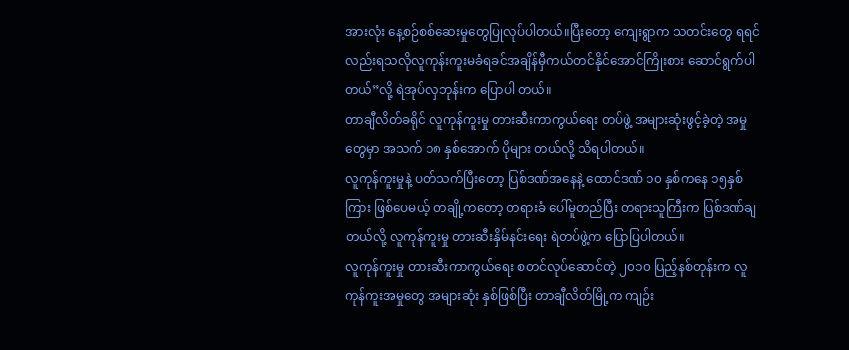အားလုံး နေ့စဉ်စစ်ဆေးမှုတွေပြုလုပ်ပါတယ်။ပြီးတော့ ကျေးရွာက သတင်းတွေ ရရင် လည်းရသလိုလူကုန်းကူးမခံရခင်အချိန်မှီကယ်တင်နိုင်အောင်ကြိုးစား ဆောင်ရွက်ပါတယ်”လို့ ရဲအုပ်လှဘုန်းက ပြောပါ တယ်။
တာချီလိတ်ခရိုင် လူကုန်ကူးမှု တားဆီးကာကွယ်ရေး တပ်ဖွဲ့ အများဆုံးဖွင့်ခဲ့တဲ့ အမှုတွေမှာ အသက် ၁၈ နှစ်အောက် ပိုများ တယ်လို့ သိရပါတယ်။
လူကုန်ကူးမှုနဲ့ ပတ်သက်ပြီးတော့ ပြစ်ဒဏ်အနေနဲ့ ထောင်ဒဏ် ၁၀ နှစ်ကနေ ၁၅နှစ်ကြား ဖြစ်ပေမယ့် တချို့ကတော့ တရားခံ ပေါ်မူတည်ပြီး တရားသူကြီးက ပြစ်ဒဏ်ချတယ်လို့ လူကုန်ကူးမှု တားဆီးနှိမ်နင်းရေး ရဲတပ်ဖွဲ့က ပြောပြပါတယ်။
လူကုန်ကူးမှု တားဆီးကာကွယ်ရေး စတင်လုပ်ဆောင်တဲ့ ၂၀၁၀ ပြည့်နစ်တုန်းက လူကုန်ကူးအမှုတွေ အများဆုံး နှစ်ဖြစ်ပြီး တာချီလိတ်မြို့က ကျဉ်း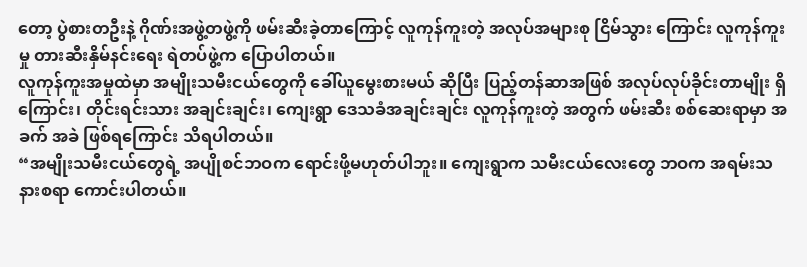တော့ ပွဲစားတဦးနဲ့ ဂိုဏ်းအဖွဲ့တဖွဲ့ကို ဖမ်းဆီးခဲ့တာကြောင့် လူကုန်ကူးတဲ့ အလုပ်အများစု ငြိမ်သွား ကြောင်း လူကုန်ကူးမှု တားဆီးနှိမ်နင်းရေး ရဲတပ်ဖွဲ့က ပြောပါတယ်။
လူကုန်ကူးအမှုထဲမှာ အမျိုးသမီးငယ်တွေကို ခေါ်ယူမွေးစားမယ် ဆိုပြီး ပြည့်တန်ဆာအဖြစ် အလုပ်လုပ်ခိုင်းတာမျိုး ရှိ ကြောင်း၊ တိုင်းရင်းသား အချင်းချင်း၊ ကျေးရွာ ဒေသခံအချင်းချင်း လူကုန်ကူးတဲ့ အတွက် ဖမ်းဆီး စစ်ဆေးရာမှာ အခက် အခဲ ဖြစ်ရကြောင်း သိရပါတယ်။
“အမျိုးသမီးငယ်တွေရဲ့ အပျိုစင်ဘဝက ရောင်းဖို့မဟုတ်ပါဘူး။ ကျေးရွာက သမီးငယ်လေးတွေ ဘဝက အရမ်းသနားစရာ ကောင်းပါတယ်။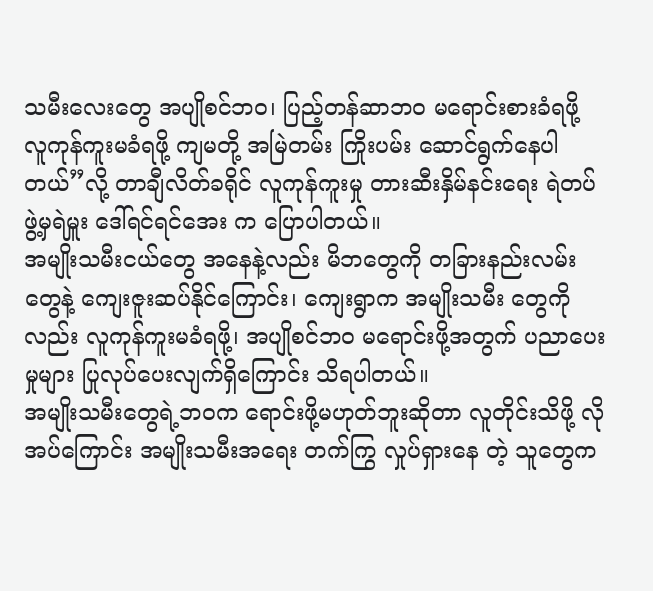သမီးလေးတွေ အပျိုစင်ဘဝ၊ ပြည့်တန်ဆာဘဝ မရောင်းစားခံရဖို့ လူကုန်ကူးမခံရဖို့ ကျမတို့ အမြဲတမ်း ကြိုးပမ်း ဆောင်ရွက်နေပါတယ်”လို့ တာချီလိတ်ခရိုင် လူကုန်ကူးမှု တားဆီးနှိမ်နင်းရေး ရဲတပ်ဖွဲ့မှရဲမှူး ဒေါ်ရင်ရင်အေး က ပြောပါတယ်။
အမျိုးသမီးငယ်တွေ အနေနဲ့လည်း မိဘတွေကို တခြားနည်းလမ်းတွေနဲ့ ကျေးဇူးဆပ်နိုင်ကြောင်း၊ ကျေးရွာက အမျိုးသမီး တွေကိုလည်း လူကုန်ကူးမခံရဖို့၊ အပျိုစင်ဘဝ မရောင်းဖို့အတွက် ပညာပေးမှုများ ပြုလုပ်ပေးလျက်ရှိကြောင်း သိရပါတယ်။
အမျိုးသမီးတွေရဲ့ဘဝက ရောင်းဖို့မဟုတ်ဘူးဆိုတာ လူတိုင်းသိဖို့ လိုအပ်ကြောင်း အမျိုးသမီးအရေး တက်ကြွ လှုပ်ရှားနေ တဲ့ သူတွေက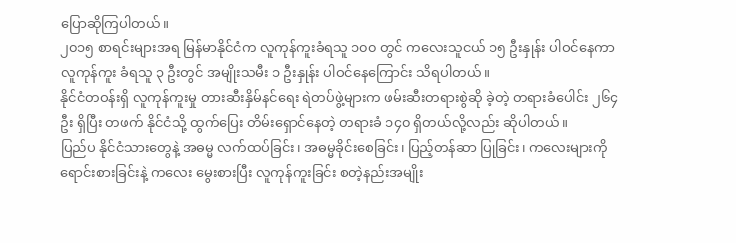ပြောဆိုကြပါတယ်။
၂၀၁၅ စာရင်းများအရ မြန်မာနိုင်ငံက လူကုန်ကူးခံရသူ ၁၀၀ တွင် ကလေးသူငယ် ၁၅ ဦးနှုန်း ပါဝင်နေကာ လူကုန်ကူး ခံရသူ ၃ ဦးတွင် အမျိုးသမီး ၁ ဦးနှုန်း ပါဝင်နေကြောင်း သိရပါတယ်။
နိုင်ငံတဝန်းရှိ လူကုန်ကူးမှု တားဆီးနှိမ်နင်ရေး ရဲတပ်ဖွဲ့များက ဖမ်းဆီးတရားစွဲဆို ခဲ့တဲ့ တရားခံပေါင်း ၂၆၄ ဦး ရှိပြီး တဖက် နိုင်ငံသို့ ထွက်ပြေး တိမ်းရှောင်နေတဲ့ တရားခံ ၁၄၀ ရှိတယ်လို့လည်း ဆိုပါတယ်။
ပြည်ပ နိုင်ငံသားတွေနဲ့ အဓမ္မ လက်ထပ်ခြင်း၊ အဓမ္မခိုင်းစေခြင်း၊ ပြည့်တန်ဆာ ပြုခြင်း၊ ကလေးများကို ရောင်းစားခြင်းနဲ့ ကလေး မွေးစားပြီး လူကုန်ကူးခြင်း စတဲ့နည်းအမျိုး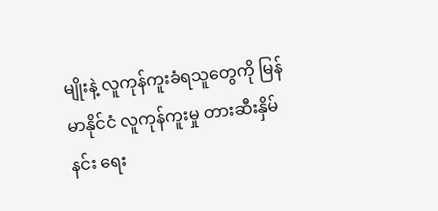မျိုးနဲ့ လူကုန်ကူးခံရသူတွေကို မြန်မာနိုင်ငံ လူကုန်ကူးမှု တားဆီးနှိမ်နင်း ရေး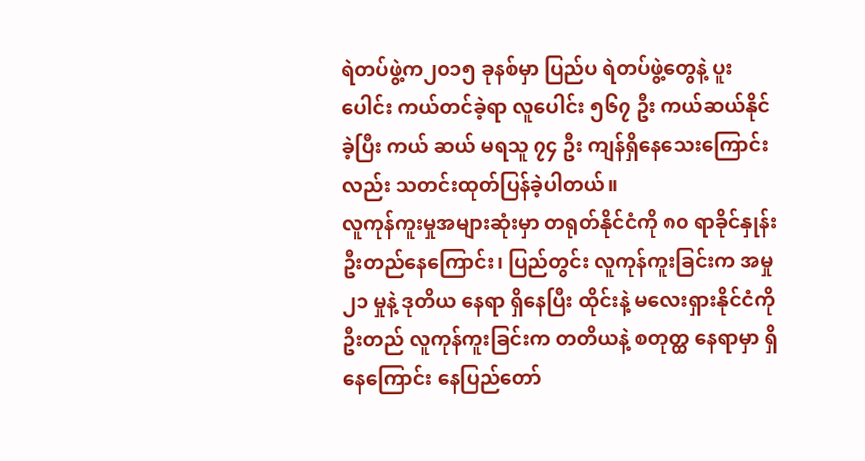ရဲတပ်ဖွဲ့က၂၀၁၅ ခုနစ်မှာ ပြည်ပ ရဲတပ်ဖွဲ့တွေနဲ့ ပူးပေါင်း ကယ်တင်ခဲ့ရာ လူပေါင်း ၅၆၇ ဦး ကယ်ဆယ်နိုင်ခဲ့ပြီး ကယ် ဆယ် မရသူ ၇၄ ဦး ကျန်ရှိနေသေးကြောင်းလည်း သတင်းထုတ်ပြန်ခဲ့ပါတယ်။
လူကုန်ကူးမှုအများဆုံးမှာ တရုတ်နိုင်ငံကို ၈၀ ရာခိုင်နှုန်း ဦးတည်နေကြောင်း၊ ပြည်တွင်း လူကုန်ကူးခြင်းက အမှု၂၁ မှုနဲ့ ဒုတိယ နေရာ ရှိနေပြီး ထိုင်းနဲ့ မလေးရှားနိုင်ငံကို ဦးတည် လူကုန်ကူးခြင်းက တတိယနဲ့ စတုတ္ထ နေရာမှာ ရှိနေကြောင်း နေပြည်တော်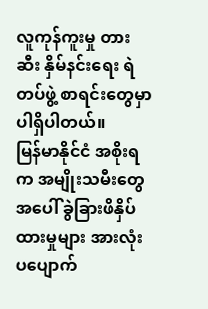လူကုန်ကူးမှု တားဆီး နှိမ်နင်းရေး ရဲတပ်ဖွဲ့ စာရင်းတွေမှာ ပါရှိပါတယ်။
မြန်မာနိုင်ငံ အစိုးရက အမျိုးသမီးတွေအပေါ် ခွဲခြားဖိနှိပ်ထားမှုများ အားလုံး ပပျောက်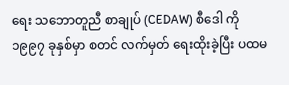ရေး သဘောတူညီ စာချုပ် (CEDAW) စီဒေါ ကို ၁၉၉၇ ခုနှစ်မှာ စတင် လက်မှတ် ရေးထိုးခဲ့ပြီး ပထမ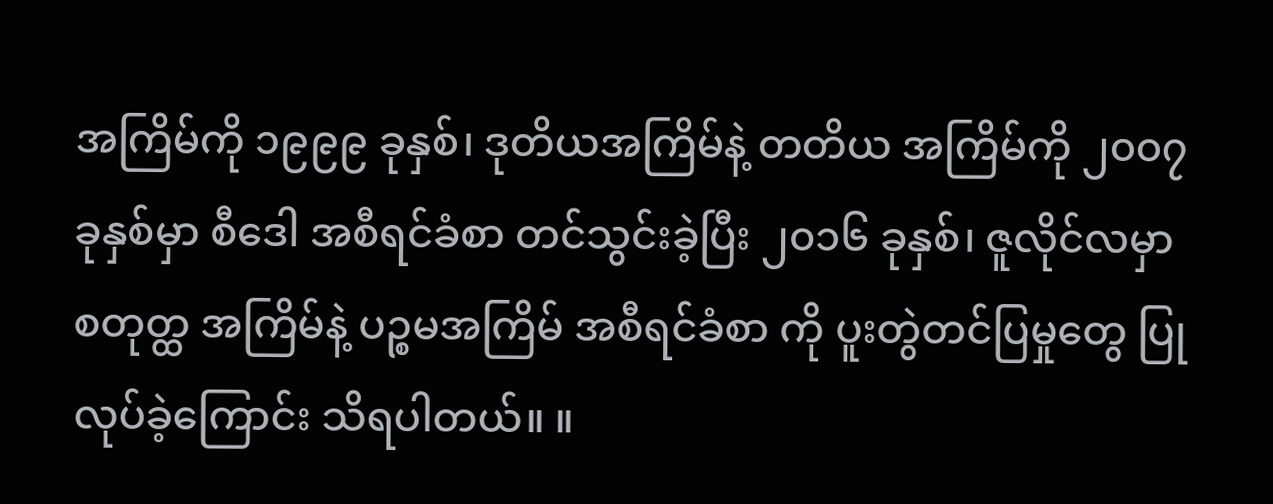အကြိမ်ကို ၁၉၉၉ ခုနှစ်၊ ဒုတိယအကြိမ်နဲ့ တတိယ အကြိမ်ကို ၂၀၀၇ ခုနှစ်မှာ စီဒေါ အစီရင်ခံစာ တင်သွင်းခဲ့ပြီး ၂၀၁၆ ခုနှစ်၊ ဇူလိုင်လမှာ စတုတ္ထ အကြိမ်နဲ့ ပဉ္စမအကြိမ် အစီရင်ခံစာ ကို ပူးတွဲတင်ပြမှုတွေ ပြုလုပ်ခဲ့ကြောင်း သိရပါတယ်။ ။